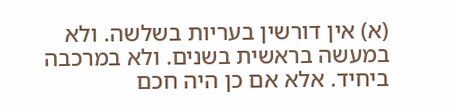(א) אין דורשין בעריות בשלשה. ולא במעשה בראשית בשנים. ולא במרכבה ביחיד. אלא אם כן היה חכם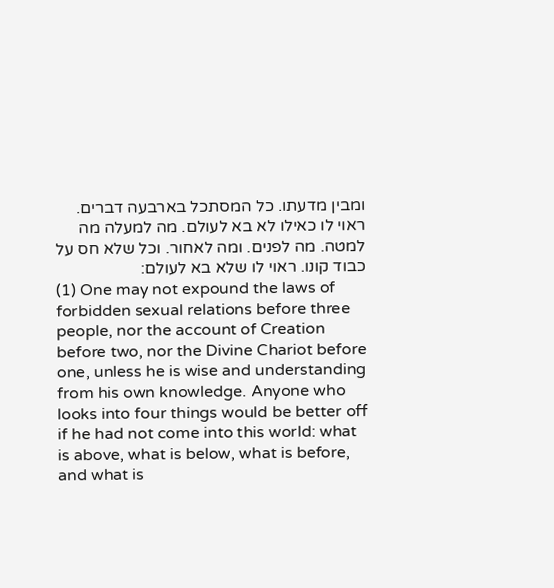ומבין מדעתו. כל המסתכל בארבעה דברים. ראוי לו כאילו לא בא לעולם. מה למעלה מה למטה. מה לפנים. ומה לאחור. וכל שלא חס על כבוד קונו. ראוי לו שלא בא לעולם:
(1) One may not expound the laws of forbidden sexual relations before three people, nor the account of Creation before two, nor the Divine Chariot before one, unless he is wise and understanding from his own knowledge. Anyone who looks into four things would be better off if he had not come into this world: what is above, what is below, what is before, and what is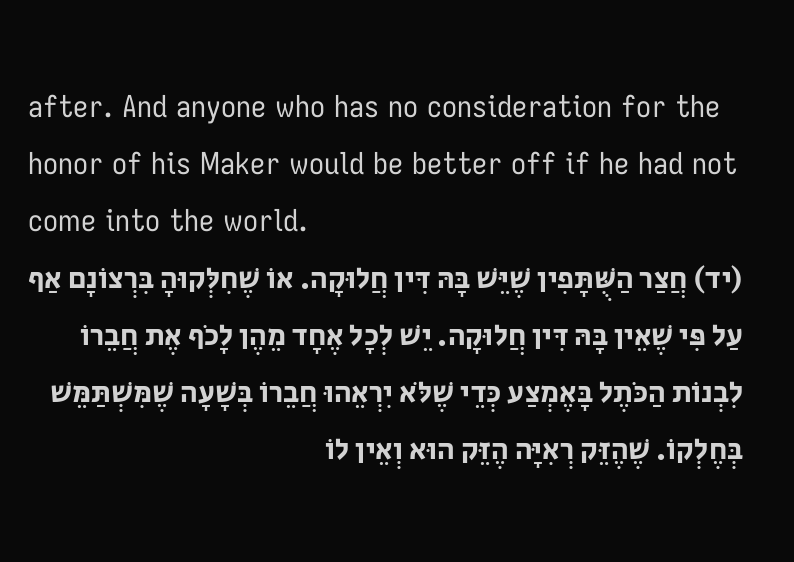after. And anyone who has no consideration for the honor of his Maker would be better off if he had not come into the world.
(יד) חֲצַר הַשֻּׁתָּפִין שֶׁיֵּשׁ בָּהּ דִּין חֲלוּקָה. אוֹ שֶׁחִלְּקוּהָ בִּרְצוֹנָם אַף עַל פִּי שֶׁאֵין בָּהּ דִּין חֲלוּקָה. יֵשׁ לְכָל אֶחָד מֵהֶן לָכֹף אֶת חֲבֵרוֹ לִבְנוֹת הַכֹּתֶל בָּאֶמְצַע כְּדֵי שֶׁלֹּא יִרְאֵהוּ חֲבֵרוֹ בְּשָׁעָה שֶׁמִּשְׁתַּמֵּשׁ בְּחֶלְקוֹ. שֶׁהֶזֵּק רְאִיָּה הֶזֵּק הוּא וְאֵין לוֹ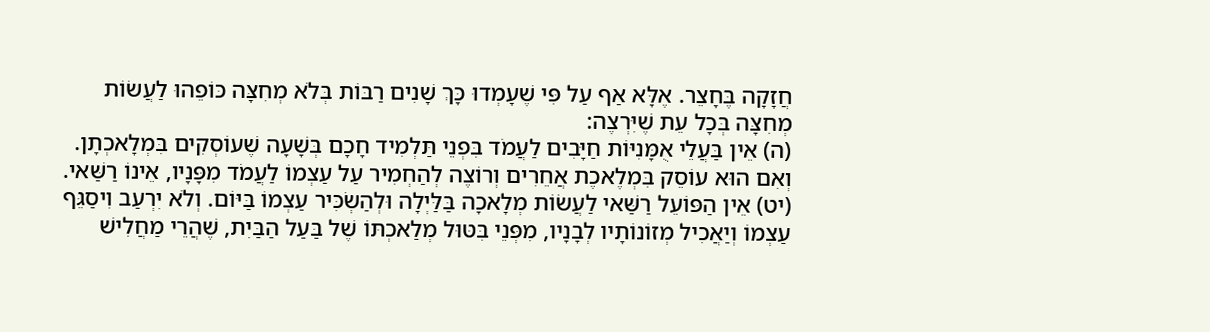חֲזָקָה בֶּחָצֵר. אֶלָּא אַף עַל פִּי שֶׁעָמְדוּ כָּךְ שָׁנִים רַבּוֹת בְּלֹא מְחִצָּה כּוֹפֵהוּ לַעֲשׂוֹת מְחִצָּה בְּכָל עֵת שֶׁיִּרְצֶה:
(ה) אֵין בַּעֲלֵי אֻמָּנִיּוֹת חַיָּבִים לַעֲמֹד בִּפְנֵי תַּלְמִיד חָכָם בְּשָׁעָה שֶׁעוֹסְקִים בִּמְלָאכְתָן. וְאִם הוּא עוֹסֵק בִּמְלֶאכֶת אֲחֵרִים וְרוֹצֶה לְהַחְמִיר עַל עַצְמוֹ לַעֲמֹד מִפָּנָיו, אֵינוֹ רַשַּׁאי.
(יט) אֵין הַפּוֹעֵל רַשַּׁאי לַעֲשׂוֹת מְלָאכָה בַּלַּיְלָה וּלְהַשְׂכִּיר עַצְמוֹ בַּיּוֹם. וְלֹא יִרְעַב וִיסַגֵּף עַצְמוֹ וְיַאֲכִיל מְזוֹנוֹתָיו לְבָנָיו, מִפְּנֵי בִּטּוּל מְלַאכְתּוֹ שֶׁל בַּעַל הַבַּיִת, שֶׁהֲרֵי מַחֲלִישׁ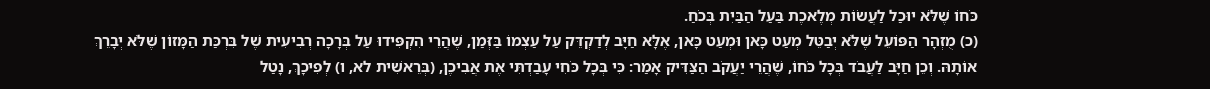כֹּחוֹ שֶׁלֹּא יוּכַל לַעֲשׂוֹת מְלֶאכֶת בַּעַל הַבַּיִת בְּכֹחַ.
(כ) מֻזְהָר הַפּוֹעֵל שֶׁלֹּא יְבַטֵּל מְעַט כָּאן וּמְעַט כָּאן, אֶלָּא חַיָּב לְדַקְדֵּק עַל עַצְמוֹ בַּזְּמַן, שֶׁהֲרֵי הִקְפִּידוּ עַל בְּרָכָה רְבִיעִית שֶׁל בִּרְכַּת הַמָּזוֹן שֶׁלֹּא יְבָרֵךְ אוֹתָהּ. וְכֵן חַיָּב לַעֲבֹד בְּכָל כֹּחוֹ, שֶׁהֲרֵי יַעֲקֹב הַצַּדִּיק אָמַר: כִּי בְּכָל כֹּחִי עָבַדְתִּי אֶת אֲבִיכֶן, (בְּרֵאשִׁית לא, ו) לְפִיכָךְ, נָטַל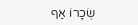שְׂכָרוֹ אַף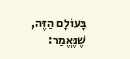בָּעוֹלָם הַזֶּה, שֶׁנֶּאֱמַר: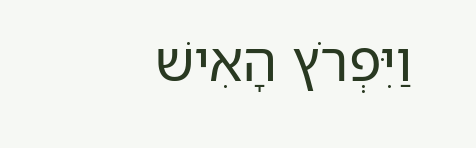וַיִּפְרֹץ הָאִישׁ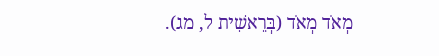מְאֹד מְאֹד (בְּרֵאשִׁית ל, מג).